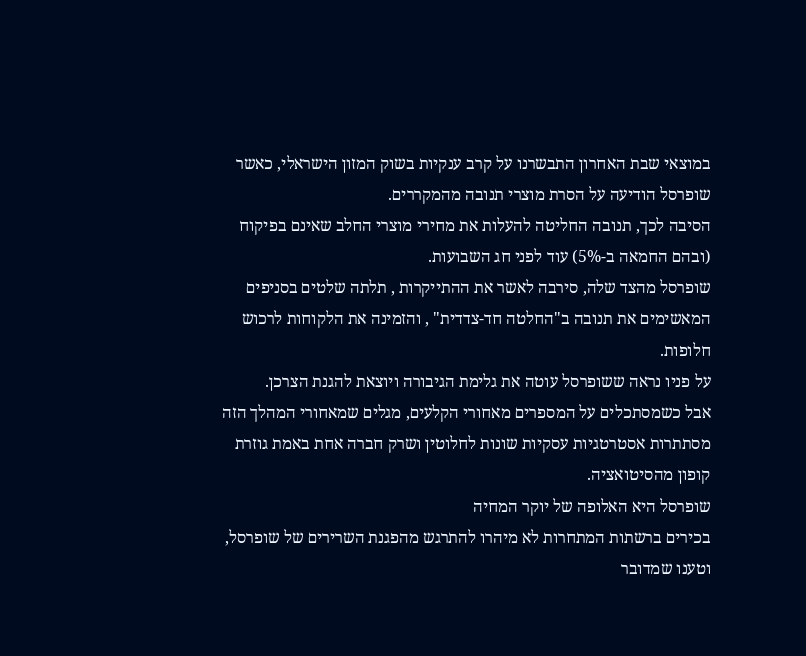במוצאי שבת האחרון התבשרנו על קרב ענקיות בשוק המזון הישראלי, כאשר שופרסל הודיעה על הסרת מוצרי תנובה מהמקררים.
הסיבה לכך, תנובה החליטה להעלות את מחירי מוצרי החלב שאינם בפיקוח (ובהם החמאה ב-5%) עוד לפני חג השבועות.
שופרסל מהצד שלה, סירבה לאשר את ההתייקרות , תלתה שלטים בסניפים המאשימים את תנובה ב"החלטה חד-צדדית" , והזמינה את הלקוחות לרכוש חלופות.
על פניו נראה ששופרסל עוטה את גלימת הגיבורה ויוצאת להגנת הצרכן.
אבל כשמסתכלים על המספרים מאחורי הקלעים, מגלים שמאחורי המהלך הזה מסתתרות אסטרטגיות עסקיות שונות לחלוטין ושרק חברה אחת באמת גוזרת קופון מהסיטואציה.
שופרסל היא האלופה של יוקר המחיה
בכירים ברשתות המתחרות לא מיהרו להתרגש מהפגנת השרירים של שופרסל, וטענו שמדובר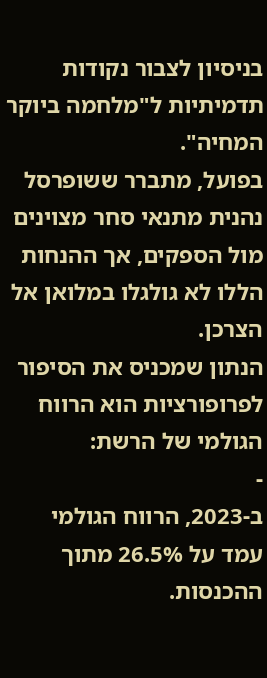בניסיון לצבור נקודות תדמיתיות ל"מלחמה ביוקר המחיה".
בפועל, מתברר ששופרסל נהנית מתנאי סחר מצוינים מול הספקים, אך ההנחות הללו לא גולגלו במלואן אל הצרכן.
הנתון שמכניס את הסיפור לפרופורציות הוא הרווח הגולמי של הרשת:
-
ב-2023, הרווח הגולמי עמד על 26.5% מתוך ההכנסות.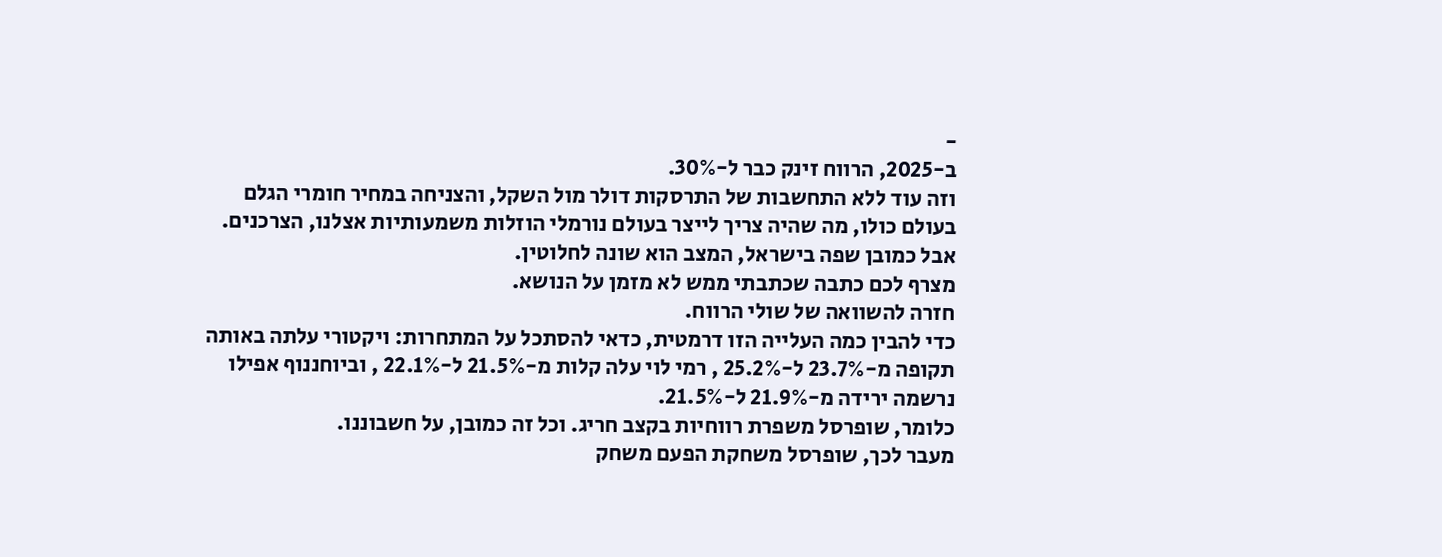-
ב-2025, הרווח זינק כבר ל-30%.
וזה עוד ללא התחשבות של התרסקות דולר מול השקל, והצניחה במחיר חומרי הגלם בעולם כולו, מה שהיה צריך לייצר בעולם נורמלי הוזלות משמעותיות אצלנו, הצרכנים.
אבל כמובן שפה בישראל, המצב הוא שונה לחלוטין.
מצרף לכם כתבה שכתבתי ממש לא מזמן על הנושא.
חזרה להשוואה של שולי הרווח.
כדי להבין כמה העלייה הזו דרמטית, כדאי להסתכל על המתחרות: ויקטורי עלתה באותה תקופה מ-23.7% ל-25.2% , רמי לוי עלה קלות מ-21.5% ל-22.1% , וביוחננוף אפילו נרשמה ירידה מ-21.9% ל-21.5%.
כלומר, שופרסל משפרת רווחיות בקצב חריג. וכל זה כמובן, על חשבוננו.
מעבר לכך, שופרסל משחקת הפעם משחק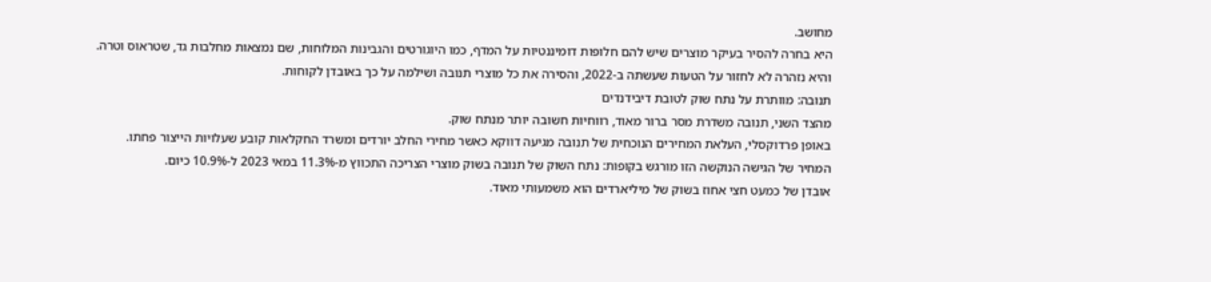מחושב.
היא בחרה להסיר בעיקר מוצרים שיש להם חלופות דומיננטיות על המדף, כמו היוגורטים והגבינות המלוחות, שם נמצאות מחלבות גד, שטראוס וטרה.
והיא נזהרה לא לחזור על הטעות שעשתה ב-2022, והסירה את כל מוצרי תנובה ושילמה על כך באובדן לקוחות.
תנובה: מוותרת על נתח שוק לטובת דיבידנדים
מהצד השני, תנובה משדרת מסר ברור מאוד, רווחיות חשובה יותר מנתח שוק.
באופן פרדוקסלי, העלאת המחירים הנוכחית של תנובה מגיעה דווקא כאשר מחירי החלב יורדים ומשרד החקלאות קובע שעלויות הייצור פחתו.
המחיר של הגישה הנוקשה הזו מורגש בקופות: נתח השוק של תנובה בשוק מוצרי הצריכה התכווץ מ-11.3% במאי 2023 ל-10.9% כיום.
אובדן של כמעט חצי אחוז בשוק של מיליארדים הוא משמעותי מאוד.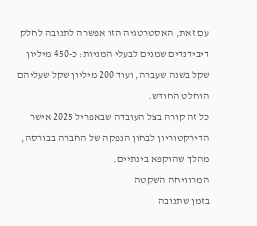עם זאת, האסטרטגיה הזו אפשרה לתנובה לחלק דיבידנדים שמנים לבעלי המניות: כ-450 מיליון שקל בשנה שעברה, ועוד 200 מיליון שקל שעליהם הוחלט החודש.
כל זה קורה בצל העובדה שבאפריל 2025 אישר הדירקטוריון לבחון הנפקה של החברה בבורסה, מהלך שהוקפא בינתיים.
המרוויחה השקטה
בזמן שתנובה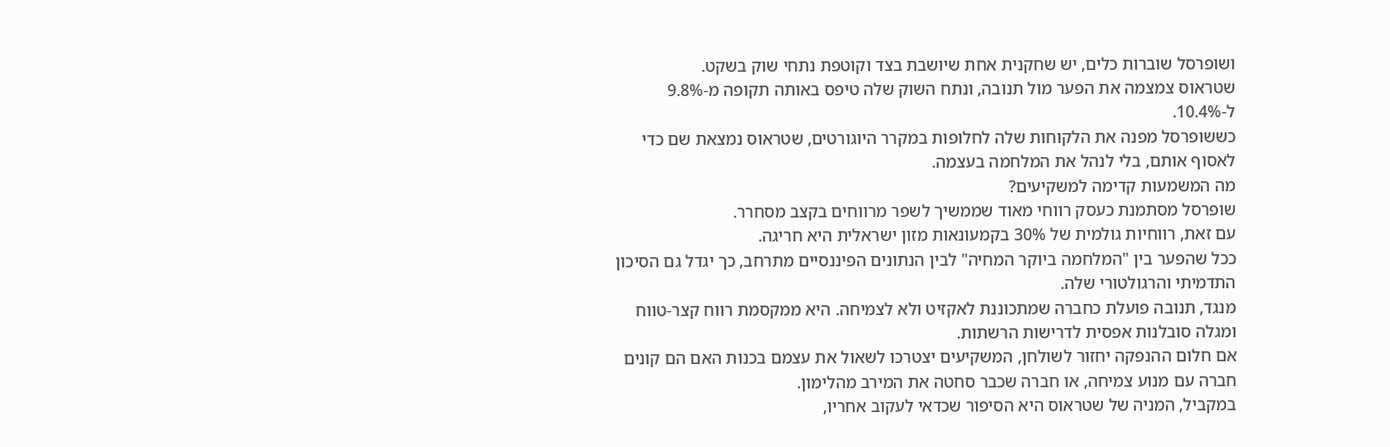ושופרסל שוברות כלים, יש שחקנית אחת שיושבת בצד וקוטפת נתחי שוק בשקט.
שטראוס צמצמה את הפער מול תנובה, ונתח השוק שלה טיפס באותה תקופה מ-9.8% ל-10.4%.
כששופרסל מפנה את הלקוחות שלה לחלופות במקרר היוגורטים, שטראוס נמצאת שם כדי לאסוף אותם, בלי לנהל את המלחמה בעצמה.
מה המשמעות קדימה למשקיעים?
שופרסל מסתמנת כעסק רווחי מאוד שממשיך לשפר מרווחים בקצב מסחרר.
עם זאת, רווחיות גולמית של 30% בקמעונאות מזון ישראלית היא חריגה.
ככל שהפער בין "המלחמה ביוקר המחיה" לבין הנתונים הפיננסיים מתרחב, כך יגדל גם הסיכון התדמיתי והרגולטורי שלה.
מנגד, תנובה פועלת כחברה שמתכוננת לאקזיט ולא לצמיחה. היא ממקסמת רווח קצר-טווח ומגלה סובלנות אפסית לדרישות הרשתות.
אם חלום ההנפקה יחזור לשולחן, המשקיעים יצטרכו לשאול את עצמם בכנות האם הם קונים חברה עם מנוע צמיחה, או חברה שכבר סחטה את המירב מהלימון.
במקביל, המניה של שטראוס היא הסיפור שכדאי לעקוב אחריו,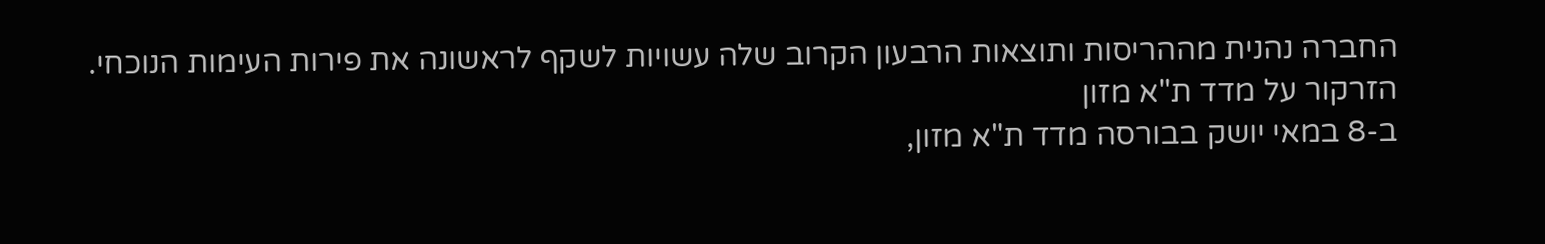החברה נהנית מההריסות ותוצאות הרבעון הקרוב שלה עשויות לשקף לראשונה את פירות העימות הנוכחי.
הזרקור על מדד ת"א מזון
ב-8 במאי יושק בבורסה מדד ת"א מזון,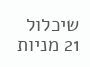שיכלול 21 מניות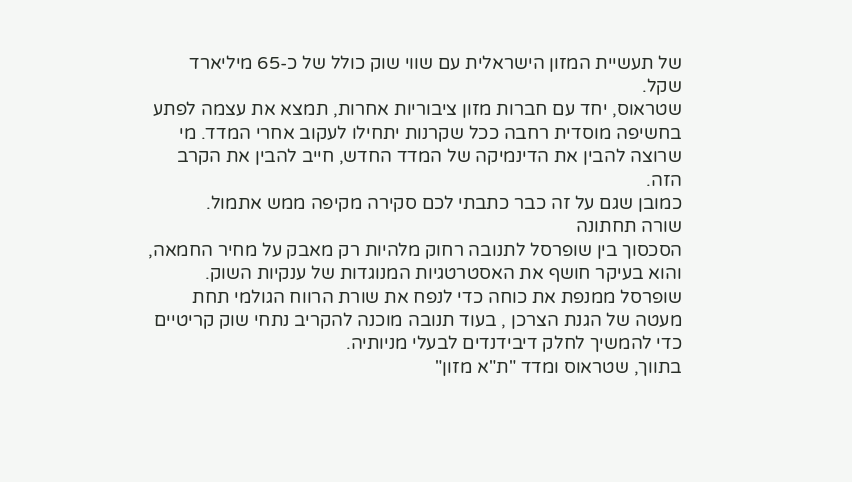של תעשיית המזון הישראלית עם שווי שוק כולל של כ-65 מיליארד שקל.
שטראוס, יחד עם חברות מזון ציבוריות אחרות, תמצא את עצמה לפתע בחשיפה מוסדית רחבה ככל שקרנות יתחילו לעקוב אחרי המדד. מי שרוצה להבין את הדינמיקה של המדד החדש, חייב להבין את הקרב הזה.
כמובן שגם על זה כבר כתבתי לכם סקירה מקיפה ממש אתמול.
שורה תחתונה
הסכסוך בין שופרסל לתנובה רחוק מלהיות רק מאבק על מחיר החמאה, והוא בעיקר חושף את האסטרטגיות המנוגדות של ענקיות השוק.
שופרסל ממנפת את כוחה כדי לנפח את שורת הרווח הגולמי תחת מעטה של הגנת הצרכן , בעוד תנובה מוכנה להקריב נתחי שוק קריטיים כדי להמשיך לחלק דיבידנדים לבעלי מניותיה.
בתווך, שטראוס ומדד "ת"א מזון"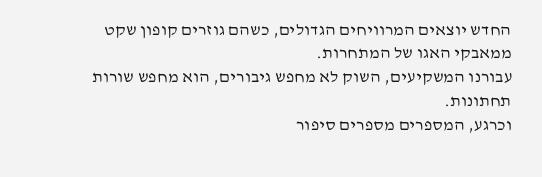החדש יוצאים המרוויחים הגדולים, כשהם גוזרים קופון שקט ממאבקי האגו של המתחרות.
עבורנו המשקיעים, השוק לא מחפש גיבורים, הוא מחפש שורות תחתונות.
וכרגע, המספרים מספרים סיפור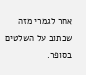אחר לגמרי מזה שכתוב על השלטים בסופר.